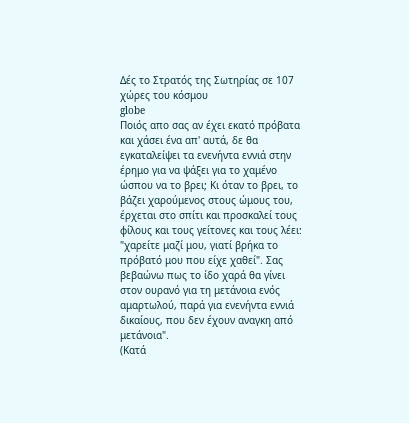Δές το Στρατός της Σωτηρίας σε 107 χώρες του κόσμου
globe
Ποιός απο σας αν έχει εκατό πρόβατα και χάσει ένα απ' αυτά, δε θα εγκαταλείψει τα ενενήντα εννιά στην έρημο για να ψάξει για το χαμένο ώσπου να το βρει; Κι όταν το βρει, το βάζει χαρούμενος στους ώμους του, έρχεται στο σπίτι και προσκαλεί τους φίλους και τους γείτονες και τους λέει: "χαρείτε μαζί μου, γιατί βρήκα το πρόβατό μου που είχε χαθεί". Σας βεβαώνω πως το ίδο χαρά θα γίνει στον ουρανό για τη μετάνοια ενός αμαρτωλού, παρά για ενενήντα εννιά δικαίους, που δεν έχουν αναγκη από μετάνοια".
(Κατά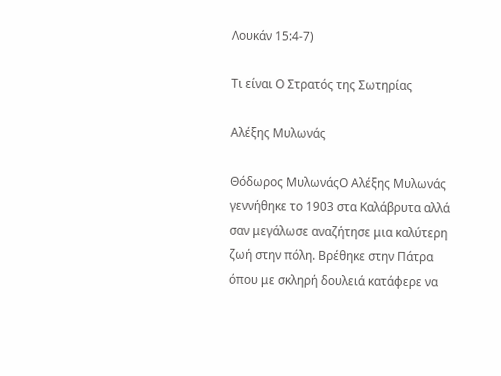Λουκάν 15:4-7)

Τι είναι Ο Στρατός της Σωτηρίας

Αλέξης Μυλωνάς

Θόδωρος ΜυλωνάςΟ Αλέξης Μυλωνάς γεννήθηκε το 1903 στα Καλάβρυτα αλλά σαν μεγάλωσε αναζήτησε μια καλύτερη ζωή στην πόλη. Βρέθηκε στην Πάτρα όπου με σκληρή δουλειά κατάφερε να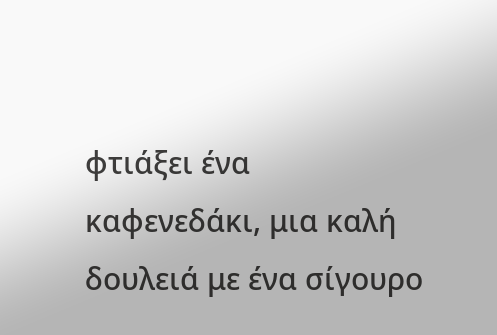φτιάξει ένα καφενεδάκι, μια καλή δουλειά με ένα σίγουρο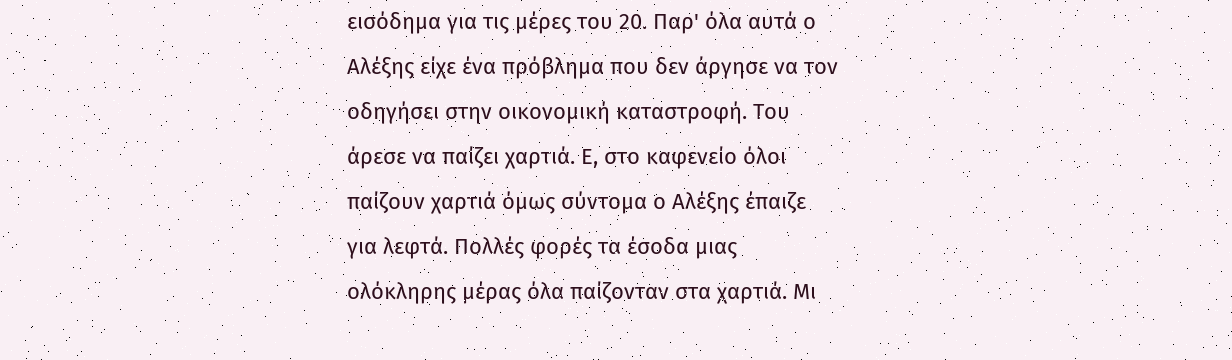εισόδημα για τις μέρες του 20. Παρ' όλα αυτά ο Αλέξης είχε ένα πρόβλημα που δεν άργησε να τον οδηγήσει στην οικονομική καταστροφή. Του άρεσε να παίζει χαρτιά. Ε, στο καφενείο όλοι παίζουν χαρτιά όμως σύντομα ο Αλέξης έπαιζε για λεφτά. Πολλές φορές τα έσοδα μιας ολόκληρης μέρας όλα παίζονταν στα χαρτιά. Μι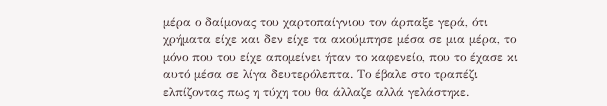μέρα ο δαίμονας του χαρτοπαίγνιου τον άρπαξε γερά, ότι χρήματα είχε και δεν είχε τα ακούμπησε μέσα σε μια μέρα, το μόνο που του είχε απομείνει ήταν το καφενείο, που το έχασε κι αυτό μέσα σε λίγα δευτερόλεπτα. Το έβαλε στο τραπέζι ελπίζοντας πως η τύχη του θα άλλαζε αλλά γελάστηκε.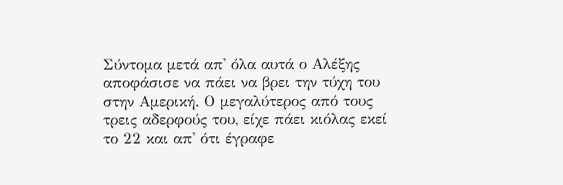Σύντομα μετά απ' όλα αυτά ο Αλέξης αποφάσισε να πάει να βρει την τύχη του στην Αμερική. Ο μεγαλύτερος από τους τρεις αδερφούς του, είχε πάει κιόλας εκεί το 22 και απ' ότι έγραφε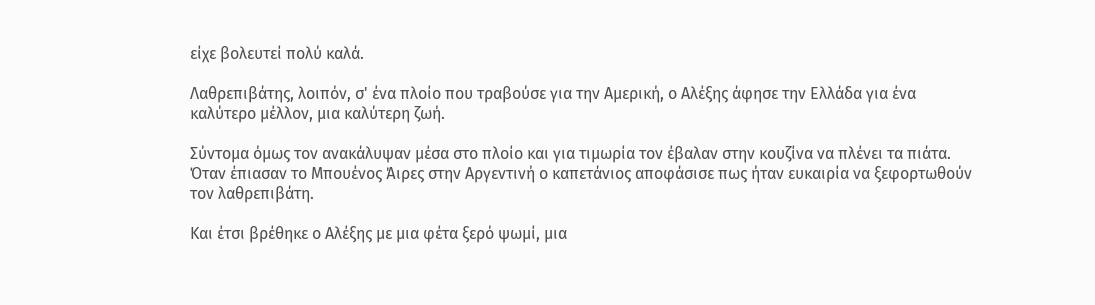είχε βολευτεί πολύ καλά.

Λαθρεπιβάτης, λοιπόν, σ' ένα πλοίο που τραβούσε για την Αμερική, ο Αλέξης άφησε την Ελλάδα για ένα καλύτερο μέλλον, μια καλύτερη ζωή.

Σύντομα όμως τον ανακάλυψαν μέσα στο πλοίο και για τιμωρία τον έβαλαν στην κουζίνα να πλένει τα πιάτα. Όταν έπιασαν το Μπουένος Άιρες στην Αργεντινή ο καπετάνιος αποφάσισε πως ήταν ευκαιρία να ξεφορτωθούν τον λαθρεπιβάτη.

Και έτσι βρέθηκε ο Αλέξης με μια φέτα ξερό ψωμί, μια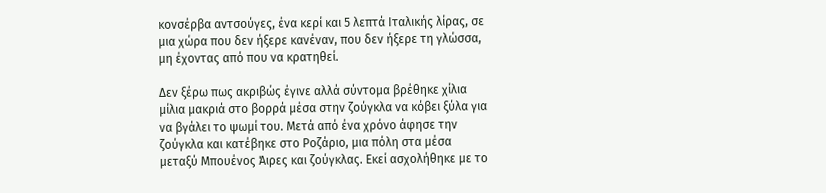κονσέρβα αντσούγες, ένα κερί και 5 λεπτά Ιταλικής λίρας, σε μια χώρα που δεν ήξερε κανέναν, που δεν ήξερε τη γλώσσα, μη έχοντας από που να κρατηθεί.

Δεν ξέρω πως ακριβώς έγινε αλλά σύντομα βρέθηκε χίλια μίλια μακριά στο βορρά μέσα στην ζούγκλα να κόβει ξύλα για να βγάλει το ψωμί του. Μετά από ένα χρόνο άφησε την ζούγκλα και κατέβηκε στο Ροζάριο, μια πόλη στα μέσα μεταξύ Μπουένος Άιρες και ζούγκλας. Εκεί ασχολήθηκε με το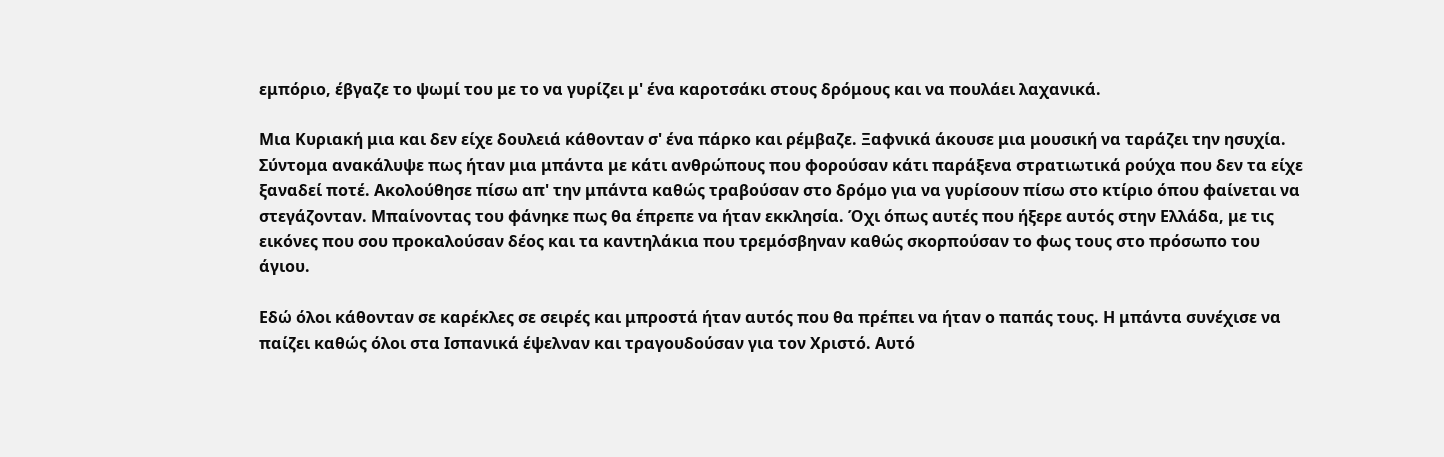εμπόριο, έβγαζε το ψωμί του με το να γυρίζει μ' ένα καροτσάκι στους δρόμους και να πουλάει λαχανικά.

Μια Κυριακή μια και δεν είχε δουλειά κάθονταν σ' ένα πάρκο και ρέμβαζε. Ξαφνικά άκουσε μια μουσική να ταράζει την ησυχία. Σύντομα ανακάλυψε πως ήταν μια μπάντα με κάτι ανθρώπους που φορούσαν κάτι παράξενα στρατιωτικά ρούχα που δεν τα είχε ξαναδεί ποτέ. Ακολούθησε πίσω απ' την μπάντα καθώς τραβούσαν στο δρόμο για να γυρίσουν πίσω στο κτίριο όπου φαίνεται να στεγάζονταν. Μπαίνοντας του φάνηκε πως θα έπρεπε να ήταν εκκλησία. Όχι όπως αυτές που ήξερε αυτός στην Ελλάδα, με τις εικόνες που σου προκαλούσαν δέος και τα καντηλάκια που τρεμόσβηναν καθώς σκορπούσαν το φως τους στο πρόσωπο του άγιου.

Εδώ όλοι κάθονταν σε καρέκλες σε σειρές και μπροστά ήταν αυτός που θα πρέπει να ήταν ο παπάς τους. Η μπάντα συνέχισε να παίζει καθώς όλοι στα Ισπανικά έψελναν και τραγουδούσαν για τον Χριστό. Αυτό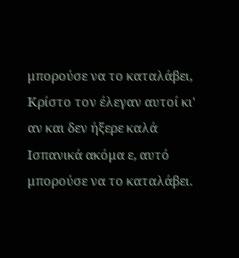μπορούσε να το καταλάβει, Κρίστο τον έλεγαν αυτοί κι' αν και δεν ήξερε καλά Ισπανικά ακόμα ε, αυτό μπορούσε να το καταλάβει.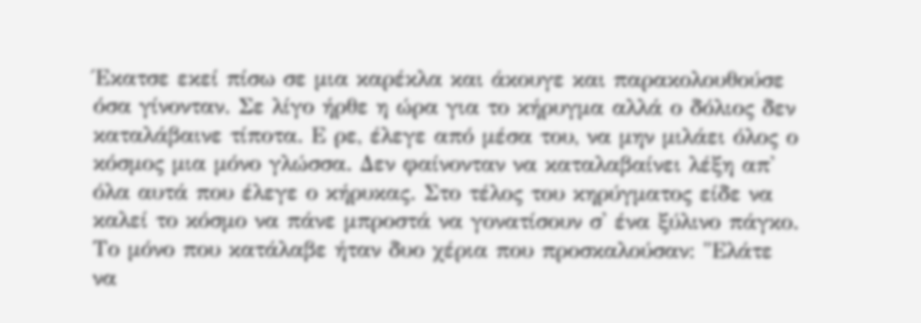Έκατσε εκεί πίσω σε μια καρέκλα και άκουγε και παρακολουθούσε όσα γίνονταν. Σε λίγο ήρθε η ώρα για το κήρυγμα αλλά ο δόλιος δεν καταλάβαινε τίποτα. Ε ρε, έλεγε από μέσα του, να μην μιλάει όλος ο κόσμος μια μόνο γλώσσα. Δεν φαίνονταν να καταλαβαίνει λέξη απ' όλα αυτά που έλεγε ο κήρυκας. Στο τέλος του κηρύγματος είδε να καλεί το κόσμο να πάνε μπροστά να γονατίσουν σ' ένα ξύλινο πάγκο. Το μόνο που κατάλαβε ήταν δυο χέρια που προσκαλούσαν: "Ελάτε να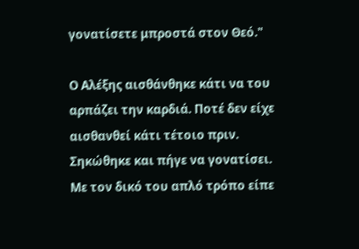γονατίσετε μπροστά στον Θεό."

Ο Αλέξης αισθάνθηκε κάτι να του αρπάζει την καρδιά. Ποτέ δεν είχε αισθανθεί κάτι τέτοιο πριν. Σηκώθηκε και πήγε να γονατίσει. Με τον δικό του απλό τρόπο είπε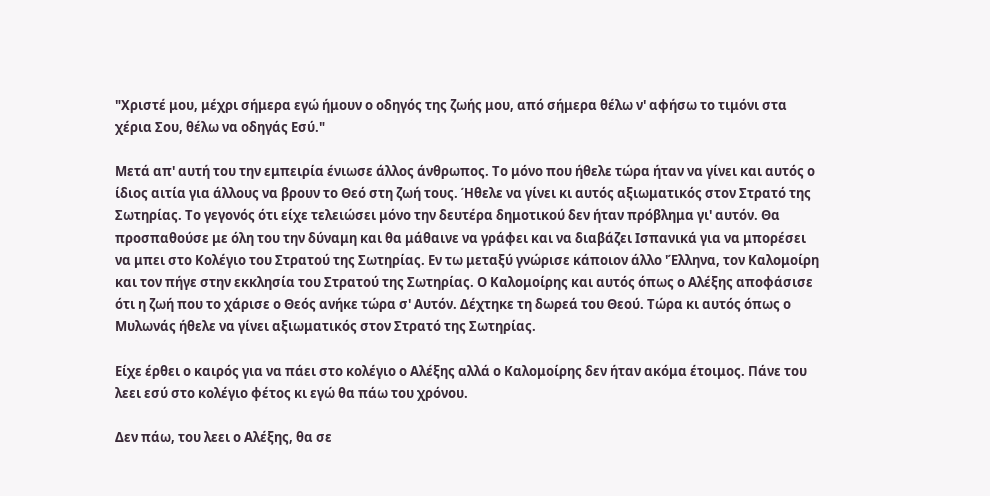"Χριστέ μου, μέχρι σήμερα εγώ ήμουν ο οδηγός της ζωής μου, από σήμερα θέλω ν' αφήσω το τιμόνι στα χέρια Σου, θέλω να οδηγάς Εσύ."

Μετά απ' αυτή του την εμπειρία ένιωσε άλλος άνθρωπος. Το μόνο που ήθελε τώρα ήταν να γίνει και αυτός ο ίδιος αιτία για άλλους να βρουν το Θεό στη ζωή τους. Ήθελε να γίνει κι αυτός αξιωματικός στον Στρατό της Σωτηρίας. Το γεγονός ότι είχε τελειώσει μόνο την δευτέρα δημοτικού δεν ήταν πρόβλημα γι' αυτόν. Θα προσπαθούσε με όλη του την δύναμη και θα μάθαινε να γράφει και να διαβάζει Ισπανικά για να μπορέσει να μπει στο Κολέγιο του Στρατού της Σωτηρίας. Εν τω μεταξύ γνώρισε κάποιον άλλο 'Έλληνα, τον Καλομοίρη και τον πήγε στην εκκλησία του Στρατού της Σωτηρίας. Ο Καλομοίρης και αυτός όπως ο Αλέξης αποφάσισε ότι η ζωή που το χάρισε ο Θεός ανήκε τώρα σ' Αυτόν. Δέχτηκε τη δωρεά του Θεού. Τώρα κι αυτός όπως ο Μυλωνάς ήθελε να γίνει αξιωματικός στον Στρατό της Σωτηρίας.

Είχε έρθει ο καιρός για να πάει στο κολέγιο ο Αλέξης αλλά ο Καλομοίρης δεν ήταν ακόμα έτοιμος. Πάνε του λεει εσύ στο κολέγιο φέτος κι εγώ θα πάω του χρόνου.

Δεν πάω, του λεει ο Αλέξης, θα σε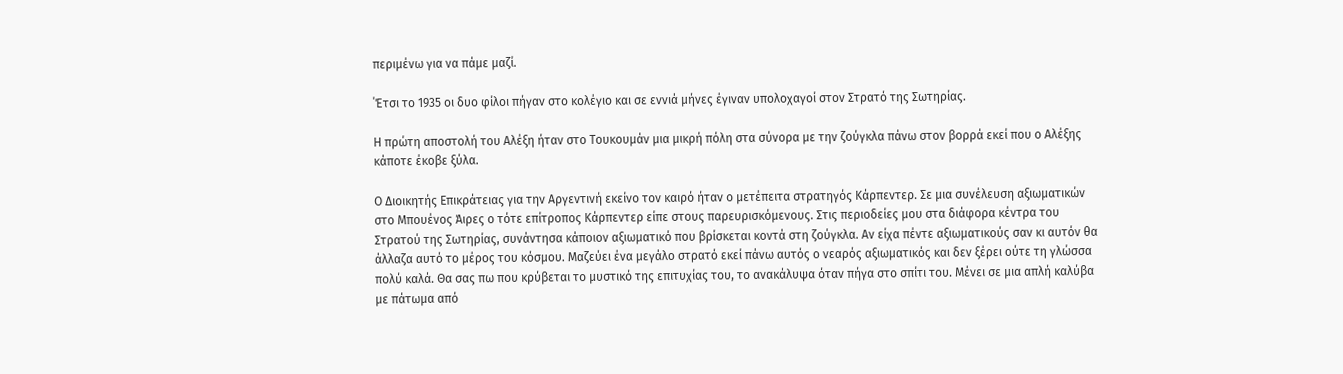περιμένω για να πάμε μαζί.

΄Έτσι το 1935 οι δυο φίλοι πήγαν στο κολέγιο και σε εννιά μήνες έγιναν υπολοχαγοί στον Στρατό της Σωτηρίας.

Η πρώτη αποστολή του Αλέξη ήταν στο Τουκουμάν μια μικρή πόλη στα σύνορα με την ζούγκλα πάνω στον βορρά εκεί που ο Αλέξης κάποτε έκοβε ξύλα.

Ο Διοικητής Επικράτειας για την Αργεντινή εκείνο τον καιρό ήταν ο μετέπειτα στρατηγός Κάρπεντερ. Σε μια συνέλευση αξιωματικών στο Μπουένος Άιρες ο τότε επίτροπος Κάρπεντερ είπε στους παρευρισκόμενους. Στις περιοδείες μου στα διάφορα κέντρα του Στρατού της Σωτηρίας, συνάντησα κάποιον αξιωματικό που βρίσκεται κοντά στη ζούγκλα. Αν είχα πέντε αξιωματικούς σαν κι αυτόν θα άλλαζα αυτό το μέρος του κόσμου. Μαζεύει ένα μεγάλο στρατό εκεί πάνω αυτός ο νεαρός αξιωματικός και δεν ξέρει ούτε τη γλώσσα πολύ καλά. Θα σας πω που κρύβεται το μυστικό της επιτυχίας του, το ανακάλυψα όταν πήγα στο σπίτι του. Μένει σε μια απλή καλύβα με πάτωμα από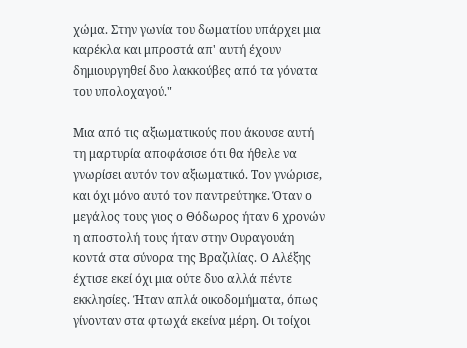χώμα. Στην γωνία του δωματίου υπάρχει μια καρέκλα και μπροστά απ' αυτή έχουν δημιουργηθεί δυο λακκούβες από τα γόνατα του υπολοχαγού."

Μια από τις αξιωματικούς που άκουσε αυτή τη μαρτυρία αποφάσισε ότι θα ήθελε να γνωρίσει αυτόν τον αξιωματικό. Τον γνώρισε, και όχι μόνο αυτό τον παντρεύτηκε. Όταν ο μεγάλος τους γιος ο Θόδωρος ήταν 6 χρονών η αποστολή τους ήταν στην Ουραγουάη κοντά στα σύνορα της Βραζιλίας. Ο Αλέξης έχτισε εκεί όχι μια ούτε δυο αλλά πέντε εκκλησίες. Ήταν απλά οικοδομήματα, όπως γίνονταν στα φτωχά εκείνα μέρη. Οι τοίχοι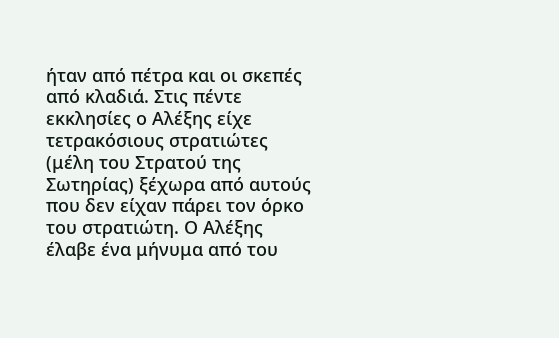ήταν από πέτρα και οι σκεπές από κλαδιά. Στις πέντε εκκλησίες ο Αλέξης είχε τετρακόσιους στρατιώτες (μέλη του Στρατού της Σωτηρίας) ξέχωρα από αυτούς που δεν είχαν πάρει τον όρκο του στρατιώτη. Ο Αλέξης έλαβε ένα μήνυμα από του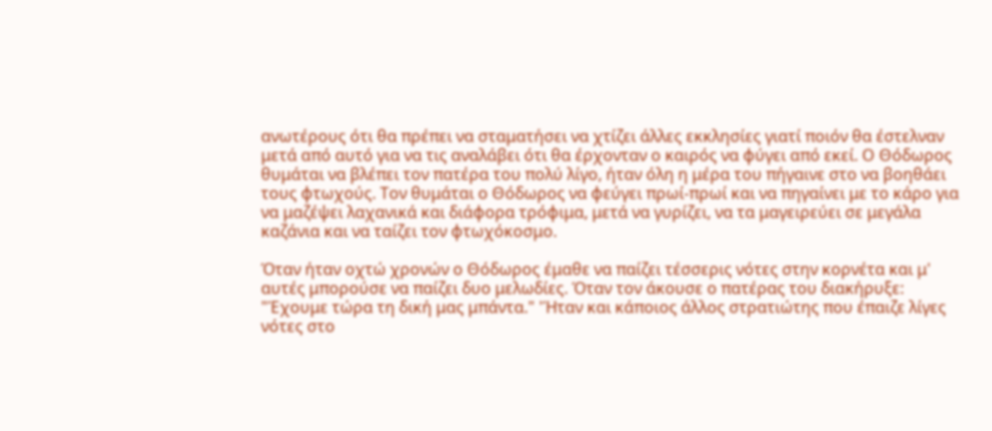ανωτέρους ότι θα πρέπει να σταματήσει να χτίζει άλλες εκκλησίες γιατί ποιόν θα έστελναν μετά από αυτό για να τις αναλάβει ότι θα έρχονταν ο καιρός να φύγει από εκεί. Ο Θόδωρος θυμάται να βλέπει τον πατέρα του πολύ λίγο, ήταν όλη η μέρα του πήγαινε στο να βοηθάει τους φτωχούς. Τον θυμάται ο Θόδωρος να φεύγει πρωί-πρωί και να πηγαίνει με το κάρο για να μαζέψει λαχανικά και διάφορα τρόφιμα, μετά να γυρίζει, να τα μαγειρεύει σε μεγάλα καζάνια και να ταίζει τον φτωχόκοσμο.

Όταν ήταν οχτώ χρονών ο Θόδωρος έμαθε να παίζει τέσσερις νότες στην κορνέτα και μ' αυτές μπορούσε να παίζει δυο μελωδίες. Όταν τον άκουσε ο πατέρας του διακήρυξε: "Έχουμε τώρα τη δική μας μπάντα." 'Ήταν και κάποιος άλλος στρατιώτης που έπαιζε λίγες νότες στο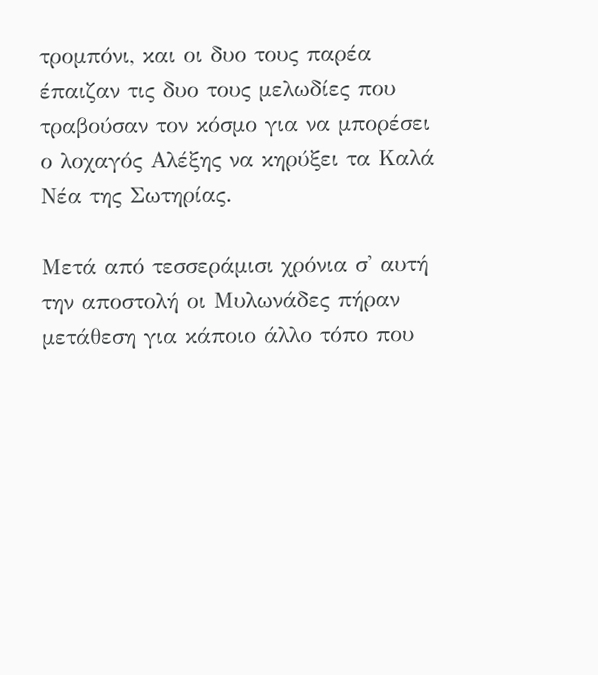τρομπόνι, και οι δυο τους παρέα έπαιζαν τις δυο τους μελωδίες που τραβούσαν τον κόσμο για να μπορέσει ο λοχαγός Αλέξης να κηρύξει τα Καλά Νέα της Σωτηρίας.

Μετά από τεσσεράμισι χρόνια σ' αυτή την αποστολή οι Μυλωνάδες πήραν μετάθεση για κάποιο άλλο τόπο που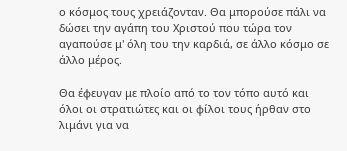ο κόσμος τους χρειάζονταν. Θα μπορούσε πάλι να δώσει την αγάπη του Χριστού που τώρα τον αγαπούσε μ' όλη του την καρδιά, σε άλλο κόσμο σε άλλο μέρος.

Θα έφευγαν με πλοίο από το τον τόπο αυτό και όλοι οι στρατιώτες και οι φίλοι τους ήρθαν στο λιμάνι για να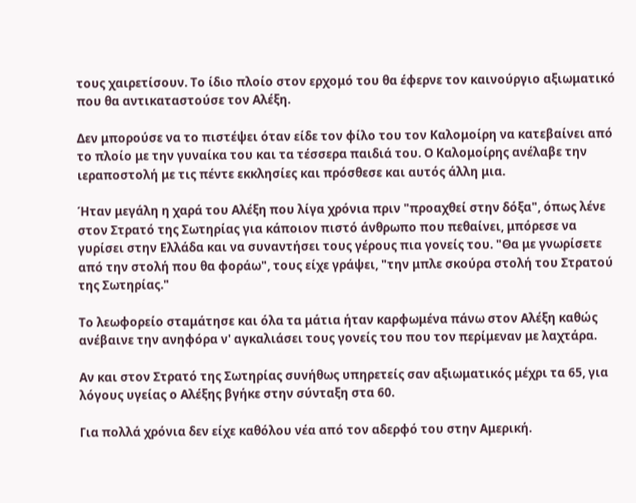τους χαιρετίσουν. Το ίδιο πλοίο στον ερχομό του θα έφερνε τον καινούργιο αξιωματικό που θα αντικαταστούσε τον Αλέξη.

Δεν μπορούσε να το πιστέψει όταν είδε τον φίλο του τον Καλομοίρη να κατεβαίνει από το πλοίο με την γυναίκα του και τα τέσσερα παιδιά του. Ο Καλομοίρης ανέλαβε την ιεραποστολή με τις πέντε εκκλησίες και πρόσθεσε και αυτός άλλη μια.

Ήταν μεγάλη η χαρά του Αλέξη που λίγα χρόνια πριν "προαχθεί στην δόξα", όπως λένε στον Στρατό της Σωτηρίας για κάποιον πιστό άνθρωπο που πεθαίνει, μπόρεσε να γυρίσει στην Ελλάδα και να συναντήσει τους γέρους πια γονείς του. "Θα με γνωρίσετε από την στολή που θα φοράω", τους είχε γράψει, "την μπλε σκούρα στολή του Στρατού της Σωτηρίας."

Το λεωφορείο σταμάτησε και όλα τα μάτια ήταν καρφωμένα πάνω στον Αλέξη καθώς ανέβαινε την ανηφόρα ν' αγκαλιάσει τους γονείς του που τον περίμεναν με λαχτάρα.

Αν και στον Στρατό της Σωτηρίας συνήθως υπηρετείς σαν αξιωματικός μέχρι τα 65, για λόγους υγείας ο Αλέξης βγήκε στην σύνταξη στα 60.

Για πολλά χρόνια δεν είχε καθόλου νέα από τον αδερφό του στην Αμερική.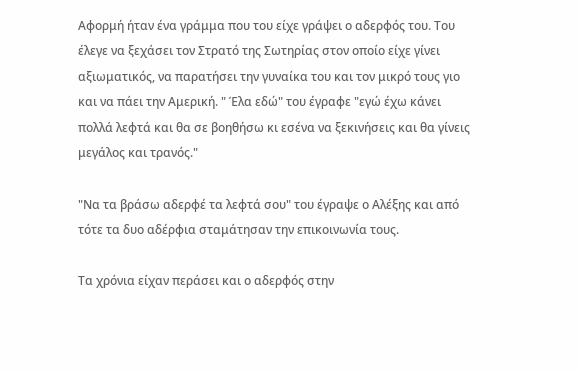Αφορμή ήταν ένα γράμμα που του είχε γράψει ο αδερφός του. Του έλεγε να ξεχάσει τον Στρατό της Σωτηρίας στον οποίο είχε γίνει αξιωματικός, να παρατήσει την γυναίκα του και τον μικρό τους γιο και να πάει την Αμερική. " Έλα εδώ" του έγραφε "εγώ έχω κάνει πολλά λεφτά και θα σε βοηθήσω κι εσένα να ξεκινήσεις και θα γίνεις μεγάλος και τρανός."

"Να τα βράσω αδερφέ τα λεφτά σου" του έγραψε ο Αλέξης και από τότε τα δυο αδέρφια σταμάτησαν την επικοινωνία τους.

Τα χρόνια είχαν περάσει και ο αδερφός στην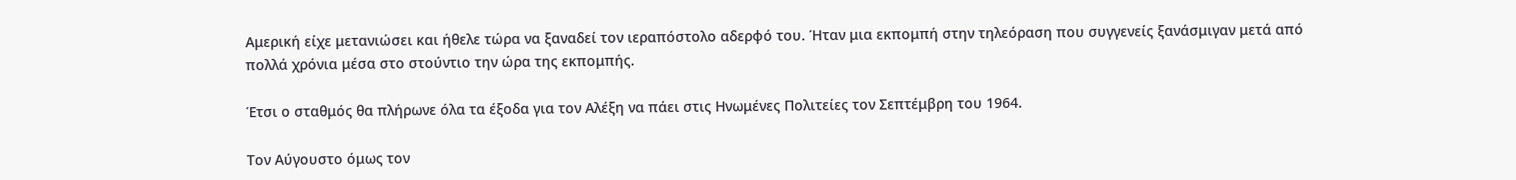Αμερική είχε μετανιώσει και ήθελε τώρα να ξαναδεί τον ιεραπόστολο αδερφό του. Ήταν μια εκπομπή στην τηλεόραση που συγγενείς ξανάσμιγαν μετά από πολλά χρόνια μέσα στο στούντιο την ώρα της εκπομπής.

Έτσι ο σταθμός θα πλήρωνε όλα τα έξοδα για τον Αλέξη να πάει στις Ηνωμένες Πολιτείες τον Σεπτέμβρη του 1964.

Τον Αύγουστο όμως τον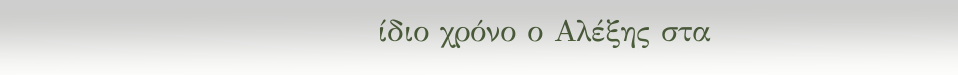ίδιο χρόνο ο Αλέξης στα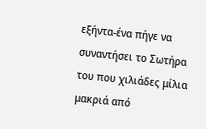εξήντα-ένα πήγε να συναντήσει το Σωτήρα του που χιλιάδες μίλια μακριά από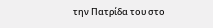την Πατρίδα του στο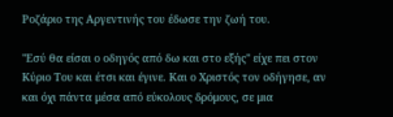Ροζάριο της Αργεντινής του έδωσε την ζωή του.

"Εσύ θα είσαι ο οδηγός από δω και στο εξής" είχε πει στον Κύριο Του και έτσι και έγινε. Και ο Χριστός τον οδήγησε, αν και όχι πάντα μέσα από εύκολους δρόμους, σε μια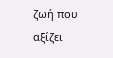ζωή που αξίζει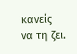κανείς να τη ζει.